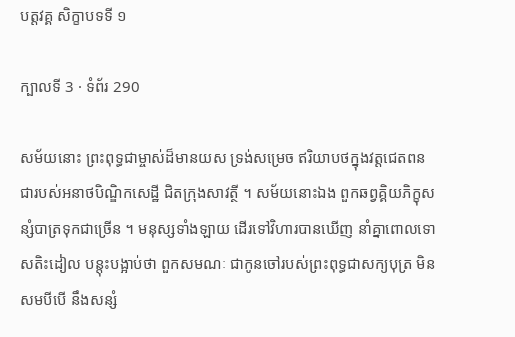បត្តវគ្គ សិក្ខាបទទី ១

ក្បាលទី 3 · ទំព័រ 290

សម័យនោះ ព្រះពុទ្ធជាម្ចាស់ដ៏មានយស ទ្រង់សម្រេច ឥរិយាបថក្នុងវត្តជេតពន ជារបស់អនាថបិណ្ឌិកសេដ្ឋី ជិតក្រុងសាវត្ថី ។ សម័យនោះឯង ពួកឆព្វគ្គិយភិក្ខុសន្សំបាត្រទុកជាច្រើន ។ មនុស្សទាំងឡាយ ដើរទៅវិហារបានឃើញ នាំគ្នាពោលទោសតិះដៀល បន្តុះបង្អាប់ថា ពួកសមណៈ ជាកូនចៅរបស់ព្រះពុទ្ធជាសក្យបុត្រ មិនសមបីបើ នឹងសន្សំ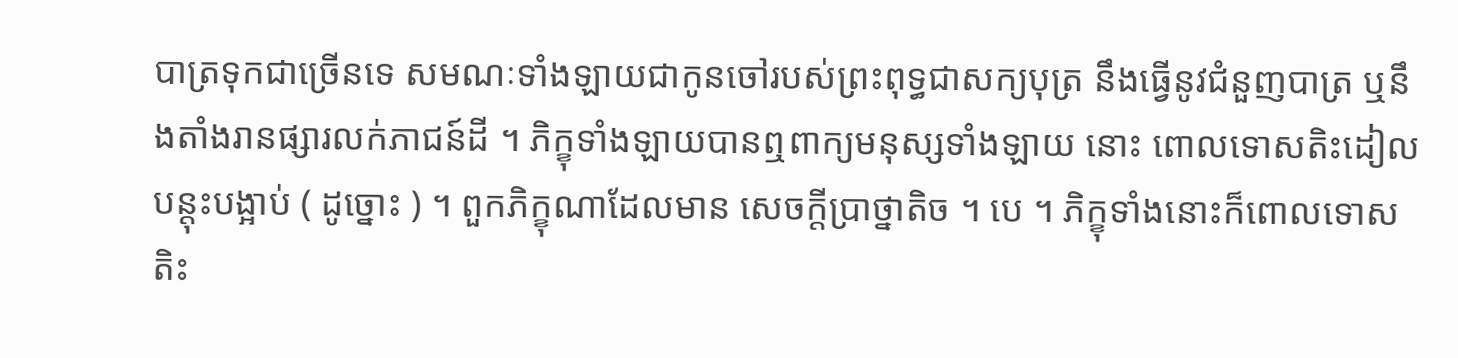បាត្រទុកជាច្រើនទេ សមណៈទាំងឡាយជាកូនចៅរបស់ព្រះពុទ្ធជាសក្យបុត្រ នឹងធ្វើនូវជំនួញបាត្រ ឬនឹងតាំងរានផ្សារលក់ភាជន៍ដី ។ ភិក្ខុទាំងឡាយបានឮពាក្យមនុស្សទាំងឡាយ នោះ ពោលទោសតិះដៀល បន្តុះបង្អាប់ ( ដូច្នោះ ) ។ ពួកភិក្ខុណាដែលមាន សេចក្តីប្រាថ្នាតិច ។ បេ ។ ភិក្ខុទាំងនោះក៏ពោលទោសតិះ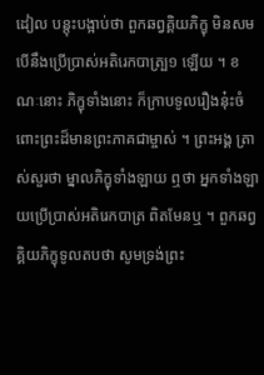ដៀល បន្តុះបង្អាប់ថា ពួកឆព្វគ្គិយភិក្ខុ មិនសមបើនឹងប្រើប្រាស់អតិរេកបាត្ប្រ១ ឡើយ ។ ខណៈនោះ ភិក្ខុទាំងនោះ ក៏ក្រាបទូលរឿងនុ៎ះចំពោះព្រះដ៏មានព្រះភាគជាម្ចាស់ ។ ព្រះអង្គ ត្រាស់សួរថា ម្នាលភិក្ខុទាំងឡាយ ឮថា អ្នកទាំងឡាយប្រើប្រាស់អតិរេកបាត្រ ពិតមែនឬ ។ ពួកឆព្វគ្គិយភិក្ខុទូលតបថា សូមទ្រង់ព្រះ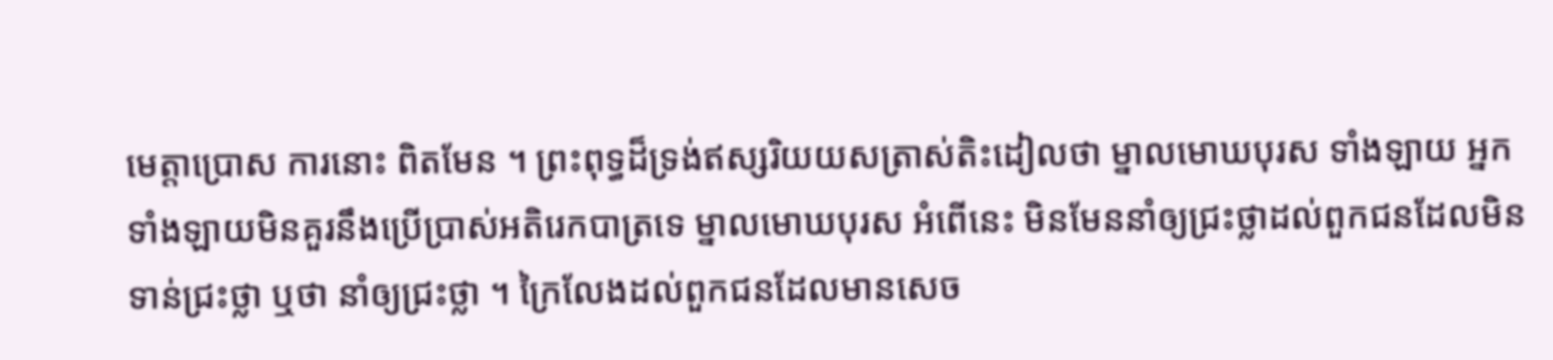មេត្តាប្រោស ការនោះ ពិតមែន ។ ព្រះពុទ្ធដ៏ទ្រង់ឥស្សរិយយសត្រាស់តិះដៀលថា ម្នាលមោឃបុរស ទាំងឡាយ អ្នកទាំងឡាយមិនគួរនឹងប្រើប្រាស់អតិរេកបាត្រទេ ម្នាលមោឃបុរស អំពើនេះ មិនមែននាំឲ្យជ្រះថ្លាដល់ពួកជនដែលមិនទាន់ជ្រះថ្លា ឬថា នាំឲ្យជ្រះថ្លា ។ ក្រៃលែងដល់ពួកជនដែលមានសេច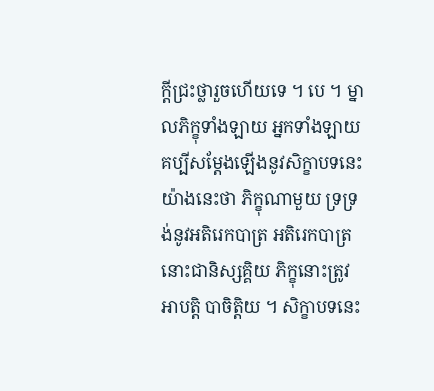ក្តីជ្រះថ្លារួចហើយទេ ។ បេ ។ ម្នាលភិក្ខុទាំងឡាយ អ្នកទាំងឡាយគប្បីសម្តែងឡើងនូវសិក្ខាបទនេះយ៉ាងនេះថា ភិក្ខុណាមួយ ទ្រទ្រង់នូវអតិរេកបាត្រ អតិរេកបាត្រនោះជានិស្សគ្គិយ ភិក្ខុនោះត្រូវអាបត្តិ បាចិត្តិយ ។ សិក្ខាបទនេះ